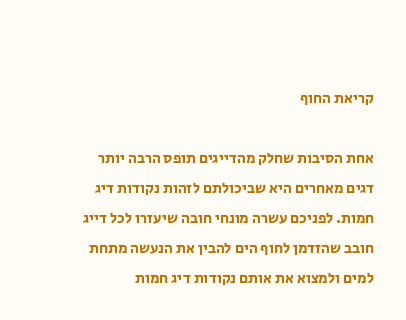קריאת החוף

אחת הסיבות שחלק מהדייגים תופס הרבה יותר דגים מאחרים היא שביכולתם לזהות נקודות דיג חמות. לפניכם עשרה מונחי חובה שיעזרו לכל דייג חובב שהזדמן לחוף הים להבין את הנעשה מתחת למים ולמצוא את אותם נקודות דיג חמות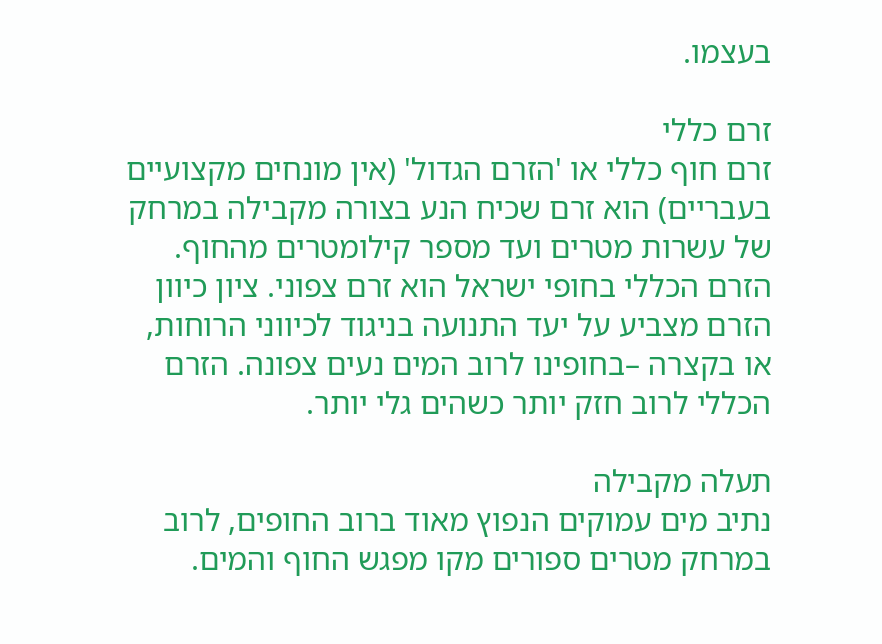בעצמו.

זרם כללי
זרם חוף כללי או 'הזרם הגדול' (אין מונחים מקצועיים בעבריים) הוא זרם שכיח הנע בצורה מקבילה במרחק של עשרות מטרים ועד מספר קילומטרים מהחוף. הזרם הכללי בחופי ישראל הוא זרם צפוני. ציון כיוון הזרם מצביע על יעד התנועה בניגוד לכיווני הרוחות, או בקצרה –בחופינו לרוב המים נעים צפונה. הזרם הכללי לרוב חזק יותר כשהים גלי יותר.

תעלה מקבילה
נתיב מים עמוקים הנפוץ מאוד ברוב החופים, לרוב במרחק מטרים ספורים מקו מפגש החוף והמים.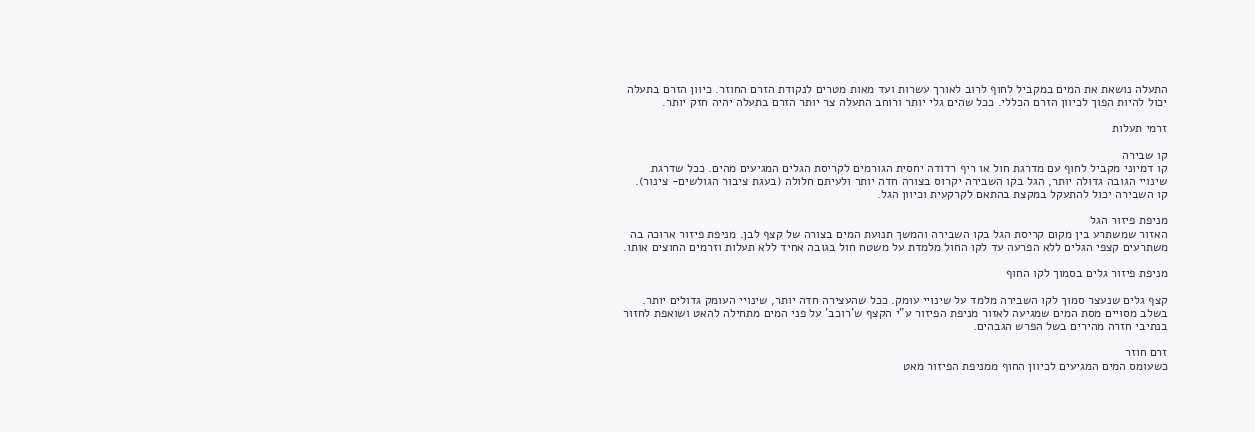התעלה נושאת את המים במקביל לחוף לרוב לאורך עשרות ועד מאות מטרים לנקודת הזרם החוזר. כיוון הזרם בתעלה יכול להיות הפוך לכיוון הזרם הכללי. ככל שהים גלי יותר ורוחב התעלה צר יותר הזרם בתעלה יהיה חזק יותר.

זרמי תעלות

קו שבירה
קו דמיוני מקביל לחוף עם מדרגת חול או ריף רדודה יחסית הגורמים לקריסת הגלים המגיעים מהים. ככל שדרגת שינויי הגובה גדולה יותר, הגל בקו השבירה יקרוס בצורה חדה יותר ולעיתם חלולה (בעגת ציבור הגולשים- צינור). קו השבירה יכול להתעקל במקצת בהתאם לקרקעית וכיוון הגל.

מניפת פיזור הגל
האזור שמשתרע בין מקום קריסת הגל בקו השבירה והמשך תנועת המים בצורה של קצף לבן. מניפת פיזור ארוכה בה משתרעים קצפי הגלים ללא הפרעה עד לקו החול מלמדת על משטח חול בגובה אחיד ללא תעלות וזרמים החוצים אותו.

מניפת פיזור גלים בסמוך לקו החוף

קצף גלים שנעצר סמוך לקו השבירה מלמד על שינויי עומק. ככל שהעצירה חדה יותר, שינויי העומק גדולים יותר. בשלב מסויים מסת המים שמגיעה לאזור מניפת הפיזור ע"י הקצף ש'רוכב' על פני המים מתחילה להאט ושואפת לחזור בנתיבי חזרה מהירים בשל הפרש הגבהים.

זרם חוזר
כשעומס המים המגיעים לכיוון החוף ממניפת הפיזור מאט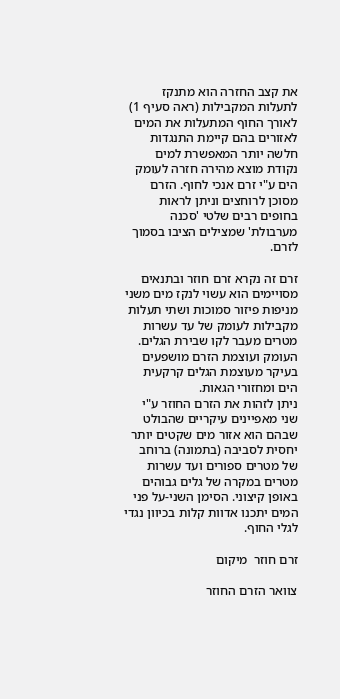את קצב החזרה הוא מתנקז לתעלות המקבילות (ראה סעיף 1) לאורך החוף המתעלות את המים לאזורים בהם קיימת התנגדות חלשה יותר המאפשרת למים נקודת מוצא מהירה חזרה לעומק הים ע"י זרם אנכי לחוף. הזרם מסוכן לרוחצים וניתן לראות בחופים רבים שלטי 'סכנה מערבולת' שמצילים הציבו בסמוך לזרם.

זרם זה נקרא זרם חוזר ובתנאים מסויימים הוא עשוי לנקז מים משני מניפות פיזור סמוכות ושתי תעלות מקבילות לעומק של עד עשרות מטרים מעבר לקו שבירת הגלים. העומק ועוצמת הזרם מושפעים בעיקר מעוצמת הגלים קרקעית הים ומחזורי הגאות.
ניתן לזהות את הזרם החוזר ע"י שני מאפיינים עיקריים שהבולט שבהם הוא אזור מים שקטים יותר יחסית לסביבה (בתמונה) ברוחב של מטרים ספורים ועד עשרות מטרים במקרה של גלים גבוהים באופן קיצוני. הסימן השני-על פני המים יתכנו אדוות קלות בכיוון נגדי לגלי החוף.

זרם חוזר  מיקום

צוואר הזרם החוזר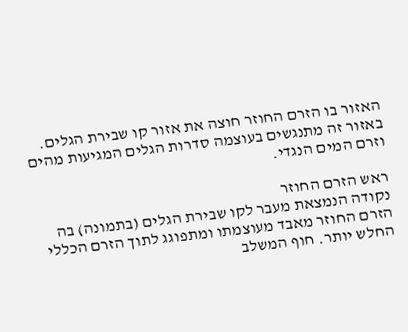האזור בו הזרם החוזר חוצה את אזור קו שבירת הגלים. באזור זה מתנגשים בעוצמה סדרות הגלים המגיעות מהים וזרם המים הנגדי.

ראש הזרם החוזר
נקודה הנמצאת מעבר לקו שבירת הגלים (בתמונה) בה הזרם החוזר מאבד מעוצמתו ומתפוגג לתוך הזרם הכללי החלש יותר. חוף המשלב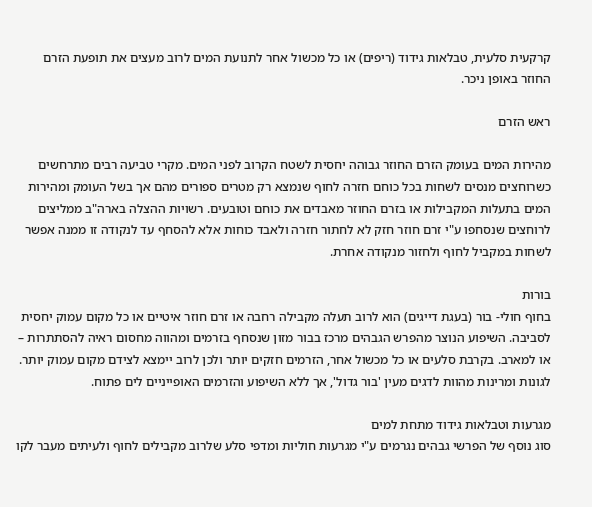קרקעית סלעית, טבלאות גידוד (ריפים) או כל מכשול אחר לתנועת המים לרוב מעצים את תופעת הזרם החוזר באופן ניכר.

ראש הזרם

מהירות המים בעומק הזרם החוזר גבוהה יחסית לשטח הקרוב לפני המים. מקרי טביעה רבים מתרחשים כשרוחצים מנסים לשחות בכל כוחם חזרה לחוף שנמצא רק מטרים ספורים מהם אך בשל העומק ומהירות המים בתעלות המקבילות או בזרם החוזר מאבדים את כוחם וטובעים. רשויות ההצלה בארה"ב ממליצים לרוחצים שנסחפו ע"י זרם חוזר חזק לא לחתור חזרה ולאבד כוחות אלא להסחף עד לנקודה זו ממנה אפשר לשחות במקביל לחוף ולחזור מנקודה אחרת.

בורות
בחוף חולי- בור (בעגת דייגים) הוא לרוב תעלה מקבילה רחבה או זרם חוזר איטיים או כל מקום עמוק יחסית לסביבה. השיפוע הנוצר מהפרש הגבהים מרכז בבור מזון שנסחף בזרמים ומהווה מחסום ראיה להסתתרות – או למארב. בקרבת סלעים או כל מכשול אחר, הזרמים חזקים יותר ולכן לרוב יימצא לצידם מקום עמוק יותר. לגונות ומרינות מהוות לדגים מעין 'בור גדול', אך ללא השיפוע והזרמים האופייניים לים פתוח.

מגרעות וטבלאות גידוד מתחת למים
סוג נוסף של הפרשי גבהים נגרמים ע"י מגרעות חוליות ומדפי סלע שלרוב מקבילים לחוף ולעיתים מעבר לקו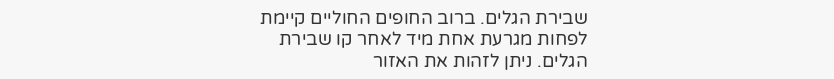שבירת הגלים. ברוב החופים החוליים קיימת לפחות מגרעת אחת מיד לאחר קו שבירת הגלים. ניתן לזהות את האזור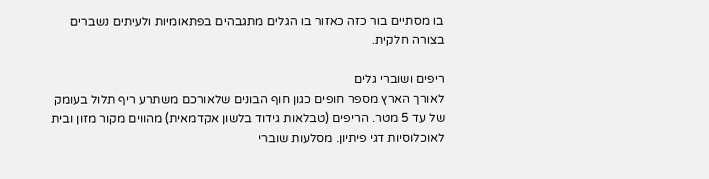בו מסתיים בור כזה כאזור בו הגלים מתגבהים בפתאומיות ולעיתים נשברים בצורה חלקית.

ריפים ושוברי גלים
לאורך הארץ מספר חופים כגון חוף הבונים שלאורכם משתרע ריף תלול בעומק של עד 5 מטר. הריפים (טבלאות גידוד בלשון אקדמאית) מהווים מקור מזון ובית לאוכלוסיות דגי פיתיון. מסלעות שוברי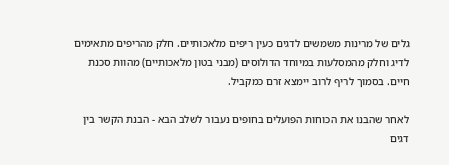גלים של מרינות משמשים לדגים כעין ריפים מלאכותיים. חלק מהריפים מתאימים לדיג וחלק מהמסלעות במיוחד הדולוסים (מבני בטון מלאכותיים) מהוות סכנת חיים. בסמוך לריף לרוב יימצא זרם כמקביל.

לאחר שהבנו את הכוחות הפועלים בחופים נעבור לשלב הבא - הבנת הקשר בין דגים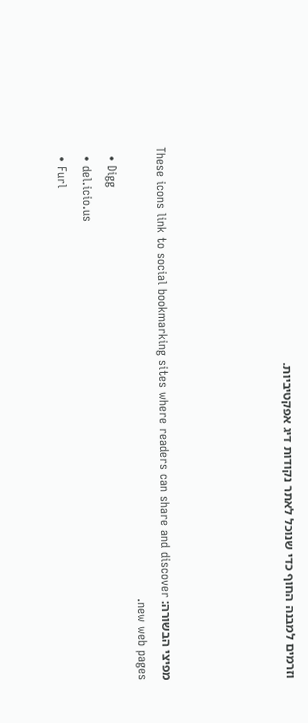וזרמים למבנה החוף כדי שנוכל לאתר נקודות דיג אפקטיביות.




מפיצי הבשורה: These icons link to social bookmarking sites where readers can share and discover new web pages.
  • Digg
  • del.icio.us
  • Furl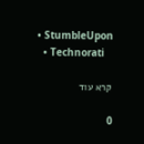• StumbleUpon
  • Technorati

קרא עוד

0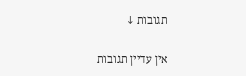תגובות ↓

אין עדיין תגובות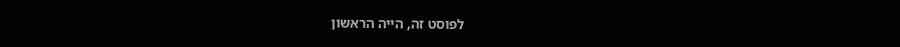לפוסט זה, הייה הראשון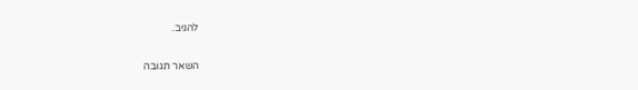להגיב.

השאר תגובה